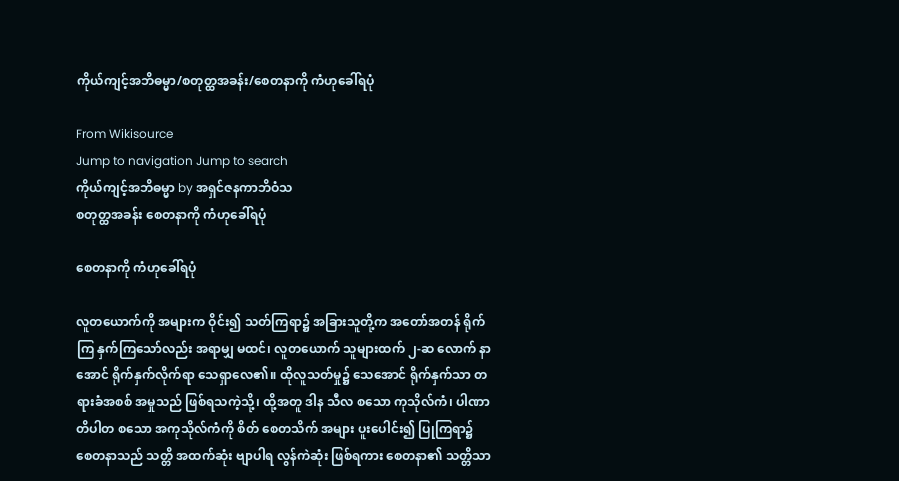ကိုယ်ကျင့်အဘိဓမ္မာ/စတုတ္ထအခန်း/စေတနာကို ကံဟုခေါ်ရပုံ

From Wikisource
Jump to navigation Jump to search
ကိုယ်ကျင့်အဘိဓမ္မာ by အရှင်ဇနကာဘိဝံသ
စတုတ္ထအခန်း စေတနာကို ကံဟုခေါ်ရပုံ

စေတနာကို ကံဟုခေါ်ရပုံ

လူတယောက်ကို အများက ဝိုင်း၍ သတ်ကြရာ၌ အခြားသူတို့က အတော်အတန် ရိုက်ကြ နှက်ကြသော်လည်း အရာမျှ မထင်၊ လူတယောက် သူများထက် ၂-ဆ လောက် နာအောင် ရိုက်နှက်လိုက်ရာ သေရှာလေ၏။ ထိုလူသတ်မှု၌ သေအောင် ရိုက်နှက်သာ တရားခံအစစ် အမှုသည် ဖြစ်ရသကဲ့သို့၊ ထို့အတူ ဒါန သီလ စသော ကုသိုလ်ကံ၊ ပါဏာတိပါတ စသော အကုသိုလ်ကံကို စိတ် စေတသိက် အများ ပူးပေါင်း၍ ပြုကြရာ၌ စေတနာသည် သတ္တိ အထက်ဆုံး ဗျာပါရ လွန်ကဲဆုံး ဖြစ်ရကား စေတနာ၏ သတ္တိသာ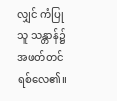လျှင် ကံပြုသူ သန္တာန်၌ အဖတ်တင်ရစ်လေ၏။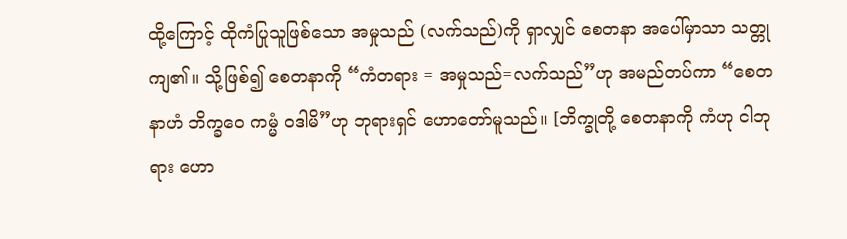ထို့ကြောင့် ထိုကံပြုသူဖြစ်သော အမှုသည် (လက်သည်)ကို ရှာလျှင် စေတနာ အပေါ်မှာသာ သတ္တု ကျ၏။ သို့ဖြစ်၍ စေတနာကို “ကံတရား = အမှုသည်=လက်သည်”ဟု အမည်တပ်ကာ “စေတနာဟံ ဘိက္ခဝေ ကမ္မံ ဝဒါမိ”ဟု ဘုရားရှင် ဟောတော်မူသည်။ [ဘိက္ခုတို့ စေတနာကို ကံဟု ငါဘုရား ဟော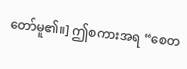တော်မူ၏။] ဤစကားအရ “စေတ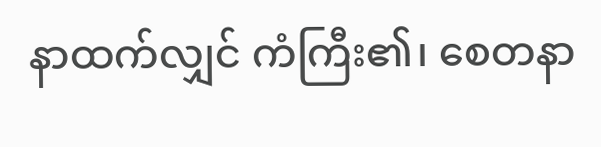နာထက်လျှင် ကံကြီး၏၊ စေတနာ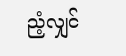ညံ့လျှင်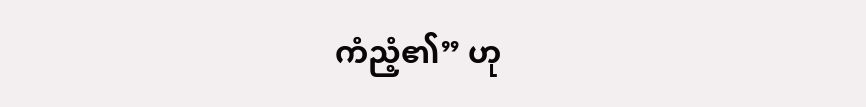ကံညံ့၏” ဟု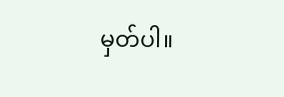မှတ်ပါ။